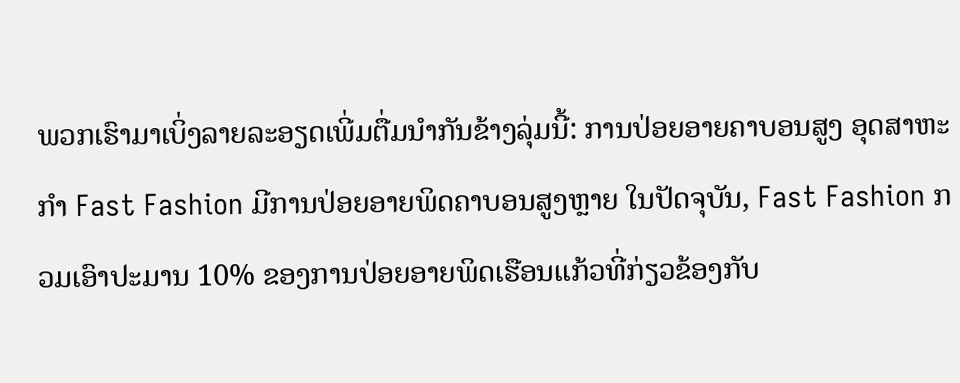ພວກເຮົາມາເບິ່ງລາຍລະອຽດເພີ່ມຕື່ມນຳກັນຂ້າງລຸ່ມນີ້: ການປ່ອຍອາຍຄາບອນສູງ ອຸດສາຫະກໍາ Fast Fashion ມີການປ່ອຍອາຍພິດຄາບອນສູງຫຼາຍ ໃນປັດຈຸບັນ, Fast Fashion ກວມເອົາປະມານ 10% ຂອງການປ່ອຍອາຍພິດເຮືອນແກ້ວທີ່ກ່ຽວຂ້ອງກັບ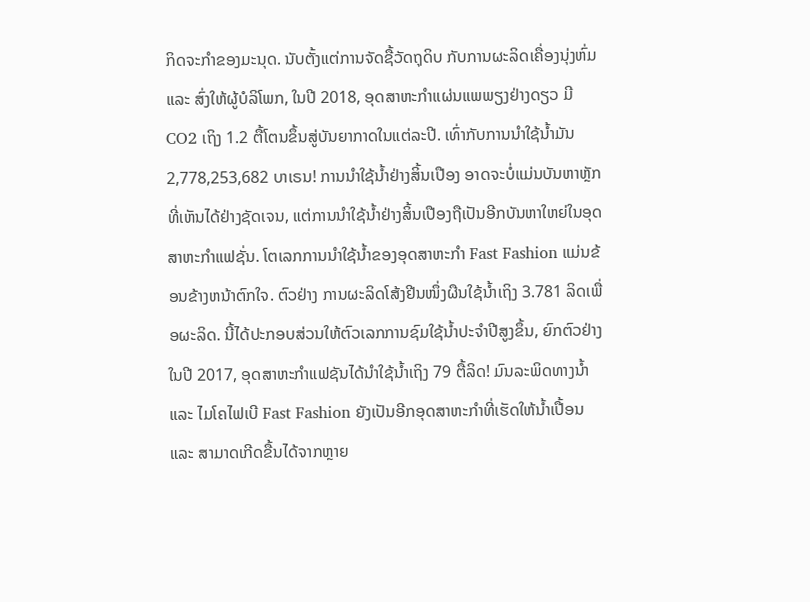ກິດຈະກໍາຂອງມະນຸດ. ນັບຕັ້ງແຕ່ການຈັດຊື້ວັດຖຸດິບ ກັບການຜະລິດເຄື່ອງນຸ່ງຫົ່ມ ແລະ ສົ່ງໃຫ້ຜູ້ບໍລິໂພກ, ໃນປີ 2018, ອຸດສາຫະກໍາແຜ່ນແພພຽງຢ່າງດຽວ ມີ CO2 ເຖິງ 1.2 ຕື້ໂຕນຂຶ້ນສູ່ບັນຍາກາດໃນແຕ່ລະປີ. ເທົ່າກັບການນໍາໃຊ້ນ້ຳມັນ 2,778,253,682 ບາເຣນ! ການນຳໃຊ້ນໍ້າຢ່າງສິ້ນເປືອງ ອາດຈະບໍ່ແມ່ນບັນຫາຫຼັກທີ່ເຫັນໄດ້ຢ່າງຊັດເຈນ, ແຕ່ການນຳໃຊ້ນ້ຳຢ່າງສິ້ນເປືອງຖືເປັນອີກບັນຫາໃຫຍ່ໃນອຸດສາຫະກໍາແຟຊັ່ນ. ໂຕເລກການນຳໃຊ້ນ້ຳຂອງອຸດສາຫະກຳ Fast Fashion ແມ່ນຂ້ອນຂ້າງຫນ້າຕົກໃຈ. ຕົວຢ່າງ ການຜະລິດໂສ້ງຢີນໜຶ່ງຜືນໃຊ້ນ້ຳເຖິງ 3.781 ລິດເພື່ອຜະລິດ. ນີ້ໄດ້ປະກອບສ່ວນໃຫ້ຕົວເລກການຊົມໃຊ້ນ້ຳປະຈໍາປີສູງຂຶ້ນ, ຍົກຕົວຢ່າງໃນປີ 2017, ອຸດສາຫະກຳແຟຊັນໄດ້ນຳໃຊ້ນ້ຳເຖິງ 79 ຕື້ລິດ! ມົນລະພິດທາງນໍ້າ ແລະ ໄມໂຄໄຟເບີ Fast Fashion ຍັງເປັນອີກອຸດສາຫະກຳທີ່ເຮັດໃຫ້ນ້ຳເປື້ອນ ແລະ ສາມາດເກີດຂື້ນໄດ້ຈາກຫຼາຍ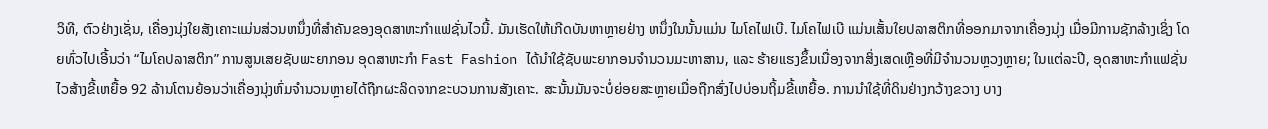ວິທີ, ຕົວຢ່າງເຊັ່ນ, ເຄື່ອງນຸ່ງໃຍສັງເຄາະແມ່ນສ່ວນຫນຶ່ງທີ່ສໍາຄັນຂອງອຸດສາຫະກໍາແຟຊັ່ນໄວນີ້. ມັນເຮັດໃຫ້ເກີດບັນຫາຫຼາຍຢ່າງ ຫນຶ່ງໃນນັ້ນແມ່ນ ໄມໂຄໄຟເບີ. ໄມໂຄໄຟເບີ ແມ່ນເສັ້ນໃຍປລາສຕິກທີ່ອອກມາຈາກເຄື່ອງນຸ່ງ ເມື່ອມີການຊັກລ້າງເຊິ່ງ ໂດຍທົ່ວໄປເອີ້ນວ່າ “ໄມໂຄປລາສຕິກ” ການສູນເສຍຊັບພະຍາກອນ ອຸດສາຫະກໍາ Fast Fashion ໄດ້ນຳໃຊ້ຊັບພະຍາກອນຈຳນວນມະຫາສານ, ແລະ ຮ້າຍແຮງຂຶ້ນເນື່ອງຈາກສິ່ງເສດເຫຼືອທີ່ມີຈຳນວນຫຼວງຫຼາຍ; ໃນແຕ່ລະປີ, ອຸດສາຫະກໍາແຟຊັ່ນໄວສ້າງຂີ້ເຫຍື້ອ 92 ລ້ານໂຕນຍ້ອນວ່າເຄື່ອງນຸ່ງຫົ່ມຈໍານວນຫຼາຍໄດ້ຖືກຜະລິດຈາກຂະບວນການສັງເຄາະ. ສະນັ້ນມັນຈະບໍ່ຍ່ອຍສະຫຼາຍເມື່ອຖືກສົ່ງໄປບ່ອນຖິ້ມຂີ້ເຫຍື້ອ. ການນໍາໃຊ້ທີ່ດິນຢ່າງກວ້າງຂວາງ ບາງ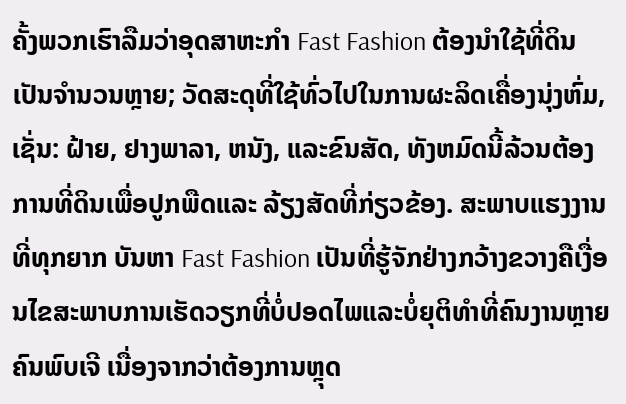ຄັ້ງພວກເຮົາລືມວ່າອຸດສາຫະກໍາ Fast Fashion ຕ້ອງນຳໃຊ້ທີ່ດິນເປັນຈຳນວນຫຼາຍ; ວັດສະດຸທີ່ໃຊ້ທົ່ວໄປໃນການຜະລິດເຄື່ອງນຸ່ງຫົ່ມ, ເຊັ່ນ: ຝ້າຍ, ຢາງພາລາ, ຫນັງ, ແລະຂົນສັດ, ທັງຫມົດນີ້ລ້ວນຕ້ອງການທີ່ດິນເພື່ອປູກພືດແລະ ລ້ຽງສັດທີ່ກ່ຽວຂ້ອງ. ສະພາບແຮງງານທີ່ທຸກຍາກ ບັນຫາ Fast Fashion ເປັນທີ່ຮູ້ຈັກຢ່າງກວ້າງຂວາງຄືເງື່ອນໄຂສະພາບການເຮັດວຽກທີ່ບໍ່ປອດໄພແລະບໍ່ຍຸຕິທໍາທີ່ຄົນງານຫຼາຍຄົນພົບເຈີ ເນື່ອງຈາກວ່າຕ້ອງການຫຼຸດ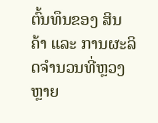ຕົ້ນທຶນຂອງ ສິນຄ້າ ແລະ ການຜະລິດຈຳນວນທີ່ຫຼວງຫຼາຍ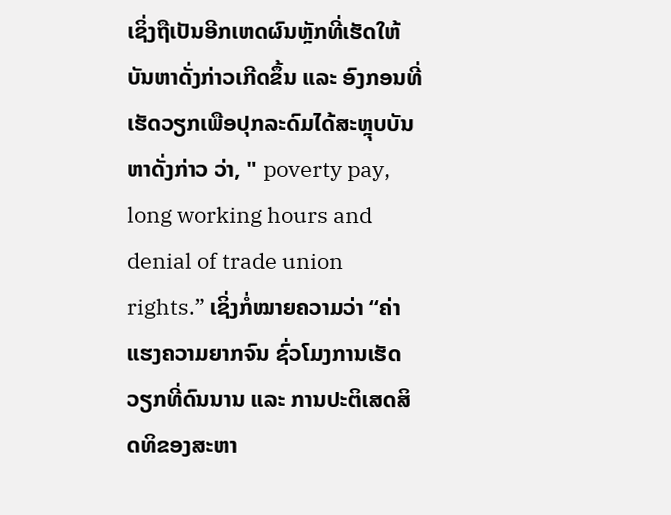ເຊິ່ງຖືເປັນອີກເຫດຜົນຫຼັກທີ່ເຮັດໃຫ້ບັນຫາດັ່ງກ່າວເກີດຂຶ້ນ ແລະ ອົງກອນທີ່ເຮັດວຽກເພືອປຸກລະດົມໄດ້ສະຫຼຸບບັນຫາດັ່ງກ່າວ ວ່າ, " poverty pay, long working hours and denial of trade union rights.” ເຊິ່ງກໍ່ໝາຍຄວາມວ່າ “ຄ່າແຮງຄວາມຍາກຈົນ ຊົ່ວໂມງການເຮັດວຽກທີ່ດົນນານ ແລະ ການປະຕິເສດສິດທິຂອງສະຫາ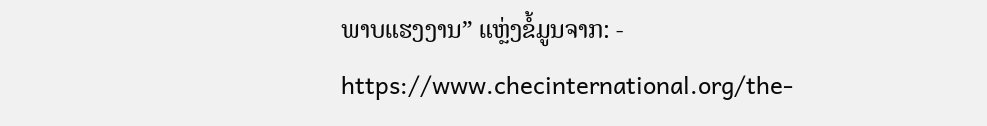ພາບແຮງງານ” ແຫຼ່ງຂໍ້ມູນຈາກ: - https://www.checinternational.org/the-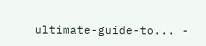ultimate-guide-to... -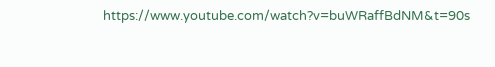https://www.youtube.com/watch?v=buWRaffBdNM&t=90s